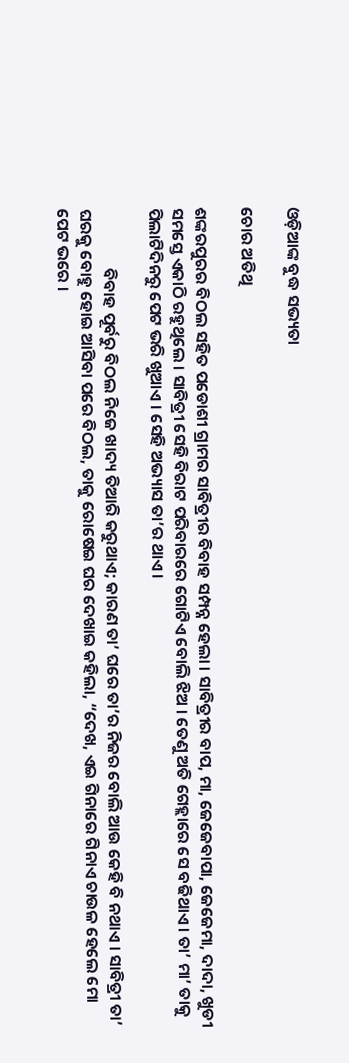ଓଡ଼ିଆଙ୍କ ବୁଦ୍ଧ ସଭ୍ୟତା

ଚୋର ଅତିଥି

ଶଙ୍କରପୁରର ବିଠଲ ସହିତ ପଡୋଶୀ ଗ୍ରାମର ସାବିତ୍ରୀର ବିବାହ ସମ୍ପନ୍ନ ହେଲା । ସାବିତ୍ରୀର ବାପ, ମା, ଜେଜେବାପା, ଜେଜେମା, ଦାଦା, ଖୁଡୀ ସମସ୍ତେ ଏକାଠି ରହୁଥିଲେ । ସାବିତ୍ରୀ ସେହି ବିରାଟ ପରିବାରରେ ଗୋଟିଏ ବୋଲି ଝିଅ । ତେଣୁ ଅତି ଗେହ୍ଲାରେ ସେ ବଢିଥାଏ । ତା’ ମା’ ତାକୁ ପିଲାଟିଦିନରୁ ପେଟ ଭରି ଖୁଆଏ । ସେହି ଅଭ୍ୟାସ ତା’ର ଥାଏ ।

                ବିବାହ ପୂର୍ବରୁ ବିଠଲ ନିଜେ ଖାଦ୍ୟ ତିଆରି କରୁଥାଏ; କାରଣ ତା’ ଘରେ ତା’ର ନିଜର ବୋଲି ଆଉ କେହି ବି ନଥାଏ । ସାବିତ୍ରୀ ତା’ ଘରକୁ ବୋହୁ ହୋଇ ଆସିବା ପରେ ବିଠଲ, ତାକୁ ରୋଷେଇ ଘର ଦେଖାଇ କହିଲା, “ଦେଖ, ଏଇ ଗିନାରେ ଗିନାଏ ଚାଉଳ ହେଲେ ମୋ ପେଟ ଭରେ ।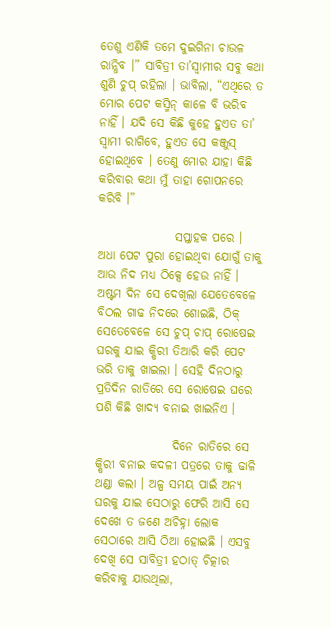ତେଶୁ ଏଣିକି ତମେ ଦୁଇଗିନା ଚାଉଳ ରାନ୍ଧିବ ।” ସାବିତ୍ରୀ ତା’ସ୍ୱାମୀର ସବୁ କଥା ଶୁଣି ଚୁପ୍ ରହିଲା । ଭାବିଲା, “ଏଥିରେ ତ ମୋର ପେଟ କସ୍ମିନ୍ କାଳେ ବି ଭରିବ ନାହିଁ । ଯଦି ସେ କିଛି କୁହେ ହୁଏତ ତା’ ସ୍ୱାମୀ ରାଗିବେ, ହୁଏତ ସେ କଞ୍ଜୁସ୍ ହୋଇଥିବେ । ତେଣୁ ମୋର ଯାହା କିଛି କରିବାର କଥା ମୁଁ ତାହା ଗୋପନରେ କରିବି ।”

                ସପ୍ତାହକ ପରେ । ଅଧା ପେଟ ପୁରା ହୋଇଥିବା ଯୋଗୁଁ ତାକୁ ଆଉ ନିଦ ମଧ୍ୟ ଠିକ୍ସେ ହେଉ ନାହିଁ । ଅଷ୍ଟମ ଦିନ ସେ ଦେଖିଲା ଯେତେବେଳେ ବିଠଲ ଗାଢ ନିଦରେ ଶୋଇଛି, ଠିକ୍ ସେତେବେଳେ ସେ ଚୁପ୍ ଚାପ୍ ରୋଷେଇ ଘରକୁ ଯାଇ କ୍ଷିରୀ ତିଆରି କରି ପେଟ ଭରି ତାକୁ ଖାଇଲା । ସେହି ଦିନଠାରୁ ପ୍ରତିଦିନ ରାତିରେ ସେ ରୋଷେଇ ଘରେ ପଶି କିଛି ଖାଦ୍ୟ ବନାଇ ଖାଇନିଏ ।

                ଦିନେ ରାତିରେ ସେ କ୍ଷିରୀ ବନାଇ କଦଳୀ ପତ୍ରରେ ତାକୁ ଢାଳି ଥଣ୍ଡା କଲା । ଅଳ୍ପ ସମୟ ପାଇଁ ଅନ୍ୟ ଘରକୁ ଯାଇ ସେଠାରୁ ଫେରି ଆସି ସେ ଦେଖେ ତ ଜଣେ ଅଚିହ୍ନା ଲୋକ ସେଠାରେ ଆସି ଠିଆ ହୋଇଛି । ଏସବୁ ଦେଖି ସେ ସାବିତ୍ରୀ ହଠାତ୍ ଚିତ୍କାର କରିବାକୁ ଯାଉଥିଲା,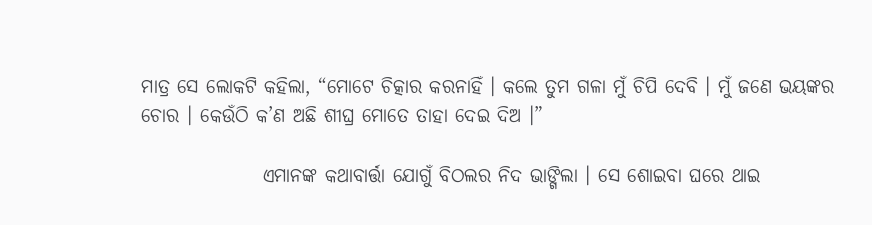ମାତ୍ର ସେ ଲୋକଟି କହିଲା, “ମୋଟେ ଚିତ୍କାର କରନାହିଁ । କଲେ ତୁମ ଗଳା ମୁଁ ଚିପି ଦେବି । ମୁଁ ଜଣେ ଭୟଙ୍କର ଚୋର । କେଉଁଠି କ’ଣ ଅଛି ଶୀଘ୍ର ମୋତେ ତାହା ଦେଇ ଦିଅ ।”

                ଏମାନଙ୍କ କଥାବାର୍ତ୍ତା ଯୋଗୁଁ ବିଠଲର ନିଦ ଭାଙ୍ଗିଲା । ସେ ଶୋଇବା ଘରେ ଥାଇ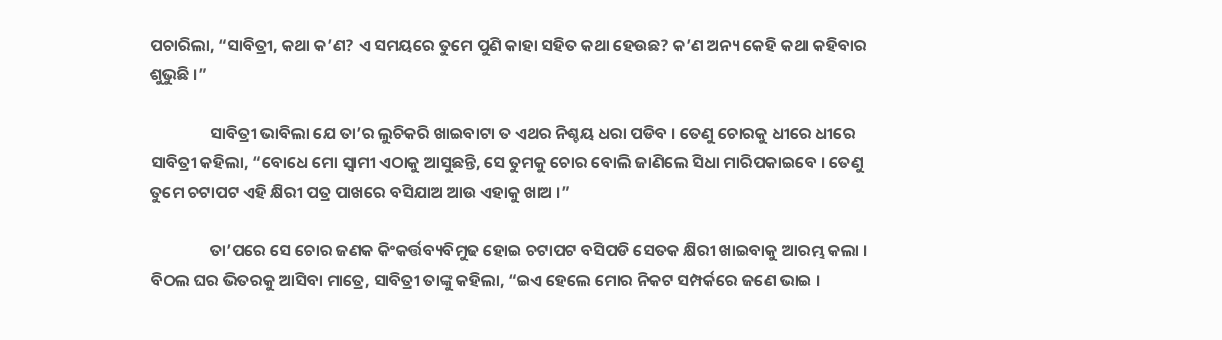ପଚାରିଲା, “ସାବିତ୍ରୀ, କଥା କ’ଣ? ଏ ସମୟରେ ତୁମେ ପୁଣି କାହା ସହିତ କଥା ହେଉଛ? କ’ଣ ଅନ୍ୟ କେହି କଥା କହିବାର ଶୁଭୁଛି ।”

                ସାବିତ୍ରୀ ଭାବିଲା ଯେ ତା’ର ଲୁଚିକରି ଖାଇବାଟା ତ ଏଥର ନିଶ୍ଚୟ ଧରା ପଡିବ । ତେଣୁ ଚୋରକୁ ଧୀରେ ଧୀରେ ସାବିତ୍ରୀ କହିଲା, “ବୋଧେ ମୋ ସ୍ୱାମୀ ଏଠାକୁ ଆସୁଛନ୍ତି, ସେ ତୁମକୁ ଚୋର ବୋଲି ଜାଣିଲେ ସିଧା ମାରିପକାଇବେ । ତେଣୁ ତୁମେ ଚଟାପଟ ଏହି କ୍ଷିରୀ ପତ୍ର ପାଖରେ ବସିଯାଅ ଆଉ ଏହାକୁ ଖାଅ ।”

                ତା’ପରେ ସେ ଚୋର ଜଣକ କିଂକର୍ତ୍ତବ୍ୟବିମୁଢ ହୋଇ ଚଟାପଟ ବସିପଡି ସେତକ କ୍ଷିରୀ ଖାଇବାକୁ ଆରମ୍ଭ କଲା । ବିଠଲ ଘର ଭିତରକୁ ଆସିବା ମାତ୍ରେ, ସାବିତ୍ରୀ ତାଙ୍କୁ କହିଲା, “ଇଏ ହେଲେ ମୋର ନିକଟ ସମ୍ପର୍କରେ ଜଣେ ଭାଇ ।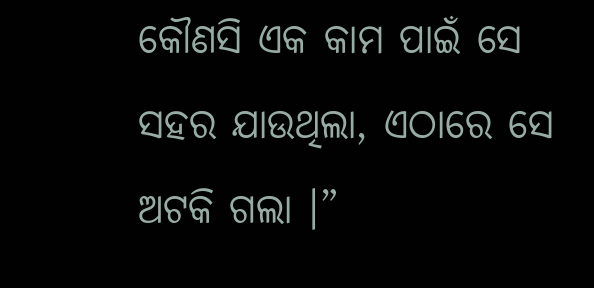କୌଣସି ଏକ କାମ ପାଇଁ ସେ ସହର ଯାଉଥିଲା, ଏଠାରେ ସେ ଅଟକି ଗଲା ।”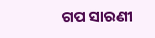ଗପ ସାରଣୀ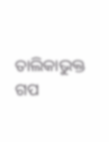ତାଲିକାଭୁକ୍ତ ଗପ